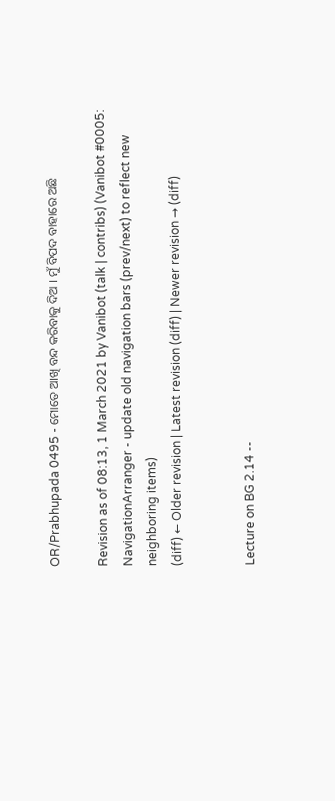OR/Prabhupada 0495 - ମୋତେ ଆଖି ବନ୍ଦ କରିବାକୁ ଦିଅ । ମୁଁ ବିପଦ ବାହାରେ ଅଛି

Revision as of 08:13, 1 March 2021 by Vanibot (talk | contribs) (Vanibot #0005: NavigationArranger - update old navigation bars (prev/next) to reflect new neighboring items)
(diff) ← Older revision | Latest revision (diff) | Newer revision → (diff)


Lecture on BG 2.14 --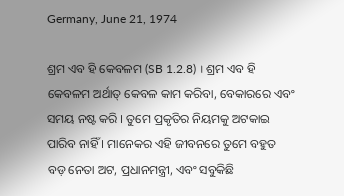Germany, June 21, 1974

ଶ୍ରମ ଏବ ହି କେବଳମ (SB 1.2.8) । ଶ୍ରମ ଏବ ହି କେବଳମ ଅର୍ଥାତ୍ କେବଳ କାମ କରିବା, ବେକାରରେ ଏବଂ ସମୟ ନଷ୍ଟ କରି । ତୁମେ ପ୍ରକୃତିର ନିୟମକୁ ଅଟକାଇ ପାରିବ ନାହିଁ । ମାନେକର ଏହି ଜୀବନରେ ତୁମେ ବହୁତ ବଡ଼ ନେତା ଅଟ, ପ୍ରଧାନମନ୍ତ୍ରୀ, ଏବଂ ସବୁକିଛି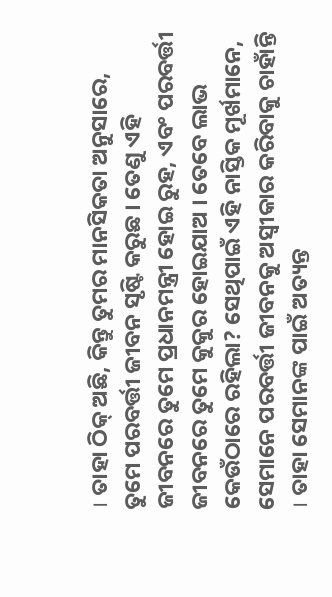। ତାହା ଠିକ୍ ଅଛି, କିନ୍ତୁ ତୁମର ମାନସିକତା ଅନୁସାରେ, ତୁମେ ପରବର୍ତ୍ତୀ ଜୀବନ ସୃଷ୍ଟି କରୁଛ । ତେଣୁ ଏହି ଜୀବନରେ ତୁମେ ପ୍ରଧାନମନ୍ତ୍ରୀ ହୋଇ ରୁହ, ଏବଂ ପରବର୍ତ୍ତୀ ଜୀବନରେ ତୁମେ କୁକୁର ହୋଇଯାଅ । ତେବେ ଲାଭ କେଉଁଠାରେ ରହିଲା? ସେଥିପାଇଁ ଏହି ନାସ୍ତିକ ମୂର୍ଖମାନେ, ସେମାନେ ପରବର୍ତ୍ତୀ ଜୀବନକୁ ଅସ୍ଵୀକାର କରିବାକୁ ଚାହାଁନ୍ତି । ତାହା ସେମାନଙ୍କ ପାଇଁ ଅତ୍ୟନ୍ତ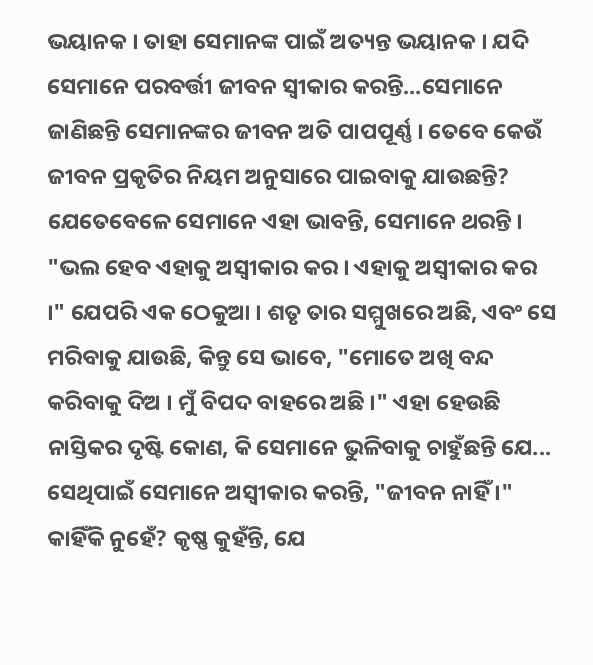ଭୟାନକ । ତାହା ସେମାନଙ୍କ ପାଇଁ ଅତ୍ୟନ୍ତ ଭୟାନକ । ଯଦି ସେମାନେ ପରବର୍ତ୍ତୀ ଜୀବନ ସ୍ଵୀକାର କରନ୍ତି...ସେମାନେ ଜାଣିଛନ୍ତି ସେମାନଙ୍କର ଜୀବନ ଅତି ପାପପୂର୍ଣ୍ଣ । ତେବେ କେଉଁ ଜୀବନ ପ୍ରକୃତିର ନିୟମ ଅନୁସାରେ ପାଇବାକୁ ଯାଉଛନ୍ତି? ଯେତେବେଳେ ସେମାନେ ଏହା ଭାବନ୍ତି, ସେମାନେ ଥରନ୍ତି । "ଭଲ ହେବ ଏହାକୁ ଅସ୍ଵୀକାର କର । ଏହାକୁ ଅସ୍ଵୀକାର କର ।" ଯେପରି ଏକ ଠେକୁଆ । ଶତୃ ତାର ସମ୍ମୁଖରେ ଅଛି, ଏବଂ ସେ ମରିବାକୁ ଯାଉଛି, କିନ୍ତୁ ସେ ଭାବେ, "ମୋତେ ଅଖି ବନ୍ଦ କରିବାକୁ ଦିଅ । ମୁଁ ବିପଦ ବାହରେ ଅଛି ।" ଏହା ହେଉଛି ନାସ୍ତିକର ଦୃଷ୍ଟି କୋଣ, କି ସେମାନେ ଭୁଳିବାକୁ ଚାହୁଁଛନ୍ତି ଯେ... ସେଥିପାଇଁ ସେମାନେ ଅସ୍ଵୀକାର କରନ୍ତି, "ଜୀବନ ନାହିଁ ।" କାହିଁକି ନୁହେଁ? କୃଷ୍ଣ କୁହଁନ୍ତି, ଯେ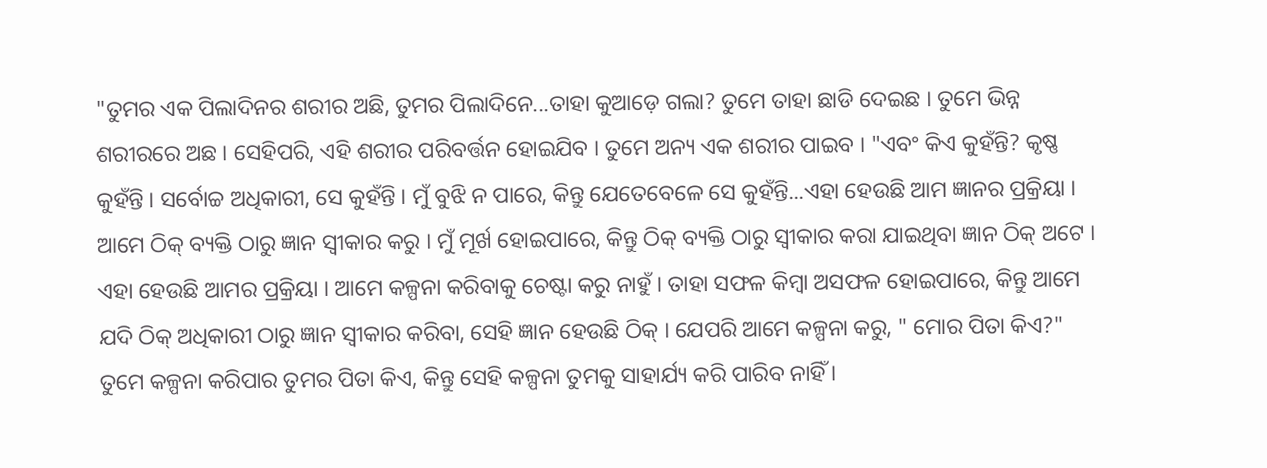"ତୁମର ଏକ ପିଲାଦିନର ଶରୀର ଅଛି, ତୁମର ପିଲାଦିନେ...ତାହା କୁଆଡ଼େ ଗଲା? ତୁମେ ତାହା ଛାଡି ଦେଇଛ । ତୁମେ ଭିନ୍ନ ଶରୀରରେ ଅଛ । ସେହିପରି, ଏହି ଶରୀର ପରିବର୍ତ୍ତନ ହୋଇଯିବ । ତୁମେ ଅନ୍ୟ ଏକ ଶରୀର ପାଇବ । "ଏବଂ କିଏ କୁହଁନ୍ତି? କୃଷ୍ଣ କୁହଁନ୍ତି । ସର୍ବୋଚ୍ଚ ଅଧିକାରୀ, ସେ କୁହଁନ୍ତି । ମୁଁ ବୁଝି ନ ପାରେ, କିନ୍ତୁ ଯେତେବେଳେ ସେ କୁହଁନ୍ତି...ଏହା ହେଉଛି ଆମ ଜ୍ଞାନର ପ୍ରକ୍ରିୟା । ଆମେ ଠିକ୍ ବ୍ୟକ୍ତି ଠାରୁ ଜ୍ଞାନ ସ୍ଵୀକାର କରୁ । ମୁଁ ମୂର୍ଖ ହୋଇପାରେ, କିନ୍ତୁ ଠିକ୍ ବ୍ୟକ୍ତି ଠାରୁ ସ୍ଵୀକାର କରା ଯାଇଥିବା ଜ୍ଞାନ ଠିକ୍ ଅଟେ । ଏହା ହେଉଛି ଆମର ପ୍ରକ୍ରିୟା । ଆମେ କଳ୍ପନା କରିବାକୁ ଚେଷ୍ଟା କରୁ ନାହୁଁ । ତାହା ସଫଳ କିମ୍ଵା ଅସଫଳ ହୋଇପାରେ, କିନ୍ତୁ ଆମେ ଯଦି ଠିକ୍ ଅଧିକାରୀ ଠାରୁ ଜ୍ଞାନ ସ୍ଵୀକାର କରିବା, ସେହି ଜ୍ଞାନ ହେଉଛି ଠିକ୍ । ଯେପରି ଆମେ କଳ୍ପନା କରୁ, " ମୋର ପିତା କିଏ?" ତୁମେ କଳ୍ପନା କରିପାର ତୁମର ପିତା କିଏ, କିନ୍ତୁ ସେହି କଳ୍ପନା ତୁମକୁ ସାହାର୍ଯ୍ୟ କରି ପାରିବ ନାହିଁ ।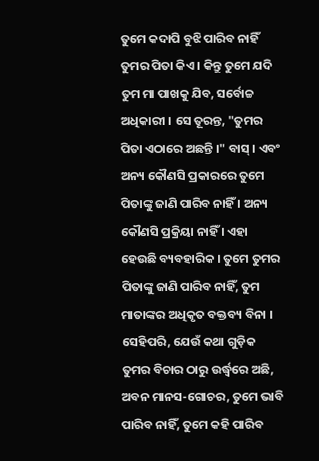ତୁମେ କଦାପି ବୁଝି ପାରିବ ନାହିଁ ତୁମର ପିତା କିଏ । କିନ୍ତୁ ତୁମେ ଯଦି ତୁମ ମା ପାଖକୁ ଯିବ, ସର୍ବୋଚ୍ଚ ଅଧିକାରୀ । ସେ ତୂରନ୍ତ, "ତୁମର ପିତା ଏଠାରେ ଅଛନ୍ତି ।" ବାସ୍ । ଏବଂ ଅନ୍ୟ କୌଣସି ପ୍ରକାରରେ ତୁମେ ପିତାଙ୍କୁ ଜାଣି ପାରିବ ନାହିଁ । ଅନ୍ୟ କୌଣସି ପ୍ରକ୍ରିୟା ନାହିଁ । ଏହା ହେଉଛି ବ୍ୟବହାରିକ । ତୁମେ ତୁମର ପିତାଙ୍କୁ ଜାଣି ପାରିବ ନାହିଁ, ତୁମ ମାତାଙ୍କର ଅଧିକୃତ ବକ୍ତବ୍ୟ ବିନା । ସେହିପରି, ଯେଉଁ କଥା ଗୁଡ଼ିକ ତୁମର ବିଚାର ଠାରୁ ଉର୍ଦ୍ଧ୍ଵରେ ଅଛି, ଅବନ ମାନସ-ଗୋଚର, ତୁମେ ଭାବି ପାରିବ ନାହିଁ, ତୁମେ କହି ପାରିବ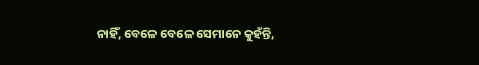ନାହିଁ, ବେଳେ ବେଳେ ସେମାନେ କୁହଁନ୍ତି,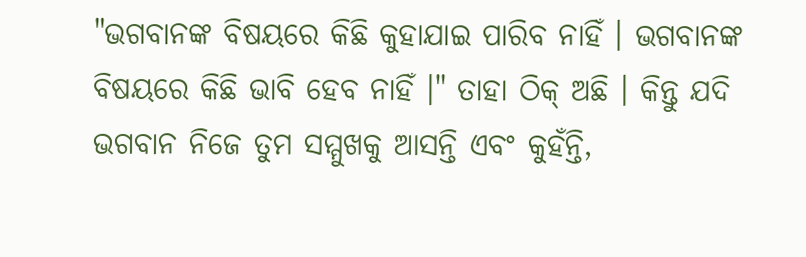"ଭଗବାନଙ୍କ ବିଷୟରେ କିଛି କୁହାଯାଇ ପାରିବ ନାହିଁ । ଭଗବାନଙ୍କ ବିଷୟରେ କିଛି ଭାବି ହେବ ନାହିଁ ।" ତାହା ଠିକ୍ ଅଛି । କିନ୍ତୁ ଯଦି ଭଗବାନ ନିଜେ ତୁମ ସମ୍ମୁଖକୁ ଆସନ୍ତି ଏବଂ କୁହଁନ୍ତି,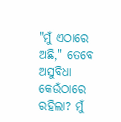"ମୁଁ ଏଠାରେ ଅଛି," ତେବେ ଅସୁବିଧା କେଉଁଠାରେ ରହିଲା? ମୁଁ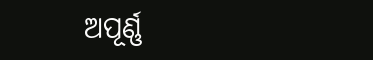ଅପୂର୍ଣ୍ଣ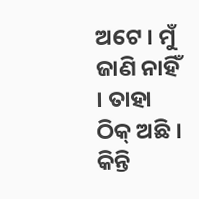ଅଟେ । ମୁଁ ଜାଣି ନାହିଁ । ତାହା ଠିକ୍ ଅଛି । କିନ୍ତି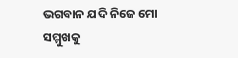ଭଗବାନ ଯଦି ନିଜେ ମୋ ସମ୍ମୁଖକୁ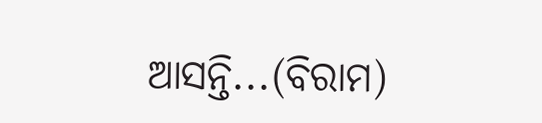ଆସନ୍ତି...(ବିରାମ)